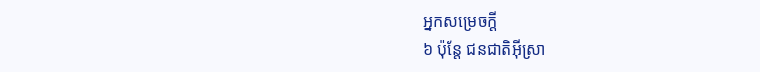អ្នកសម្រេចក្ដី
៦ ប៉ុន្តែ ជនជាតិអ៊ីស្រា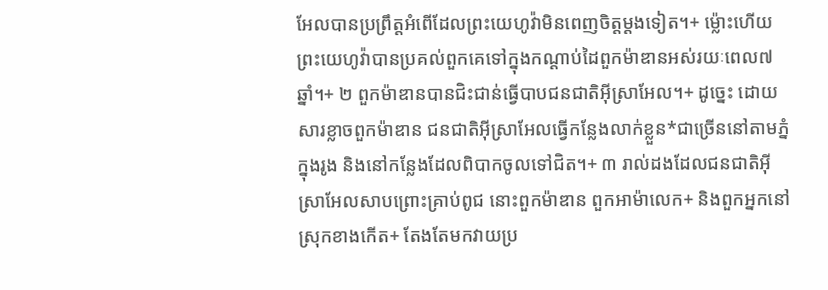អែលបានប្រព្រឹត្តអំពើដែលព្រះយេហូវ៉ាមិនពេញចិត្តម្ដងទៀត។+ ម្ល៉ោះហើយ ព្រះយេហូវ៉ាបានប្រគល់ពួកគេទៅក្នុងកណ្ដាប់ដៃពួកម៉ាឌានអស់រយៈពេល៧ឆ្នាំ។+ ២ ពួកម៉ាឌានបានជិះជាន់ធ្វើបាបជនជាតិអ៊ីស្រាអែល។+ ដូច្នេះ ដោយសារខ្លាចពួកម៉ាឌាន ជនជាតិអ៊ីស្រាអែលធ្វើកន្លែងលាក់ខ្លួន*ជាច្រើននៅតាមភ្នំ ក្នុងរូង និងនៅកន្លែងដែលពិបាកចូលទៅជិត។+ ៣ រាល់ដងដែលជនជាតិអ៊ីស្រាអែលសាបព្រោះគ្រាប់ពូជ នោះពួកម៉ាឌាន ពួកអាម៉ាលេក+ និងពួកអ្នកនៅស្រុកខាងកើត+ តែងតែមកវាយប្រ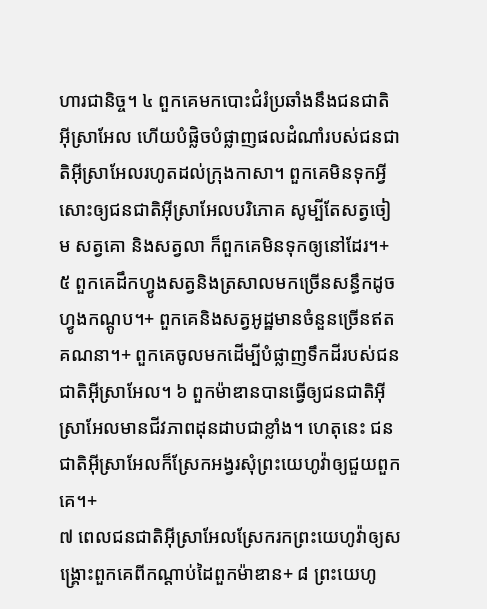ហារជានិច្ច។ ៤ ពួកគេមកបោះជំរំប្រឆាំងនឹងជនជាតិអ៊ីស្រាអែល ហើយបំផ្លិចបំផ្លាញផលដំណាំរបស់ជនជាតិអ៊ីស្រាអែលរហូតដល់ក្រុងកាសា។ ពួកគេមិនទុកអ្វីសោះឲ្យជនជាតិអ៊ីស្រាអែលបរិភោគ សូម្បីតែសត្វចៀម សត្វគោ និងសត្វលា ក៏ពួកគេមិនទុកឲ្យនៅដែរ។+ ៥ ពួកគេដឹកហ្វូងសត្វនិងត្រសាលមកច្រើនសន្ធឹកដូចហ្វូងកណ្ដូប។+ ពួកគេនិងសត្វអូដ្ឋមានចំនួនច្រើនឥតគណនា។+ ពួកគេចូលមកដើម្បីបំផ្លាញទឹកដីរបស់ជនជាតិអ៊ីស្រាអែល។ ៦ ពួកម៉ាឌានបានធ្វើឲ្យជនជាតិអ៊ីស្រាអែលមានជីវភាពដុនដាបជាខ្លាំង។ ហេតុនេះ ជនជាតិអ៊ីស្រាអែលក៏ស្រែកអង្វរសុំព្រះយេហូវ៉ាឲ្យជួយពួកគេ។+
៧ ពេលជនជាតិអ៊ីស្រាអែលស្រែករកព្រះយេហូវ៉ាឲ្យសង្គ្រោះពួកគេពីកណ្ដាប់ដៃពួកម៉ាឌាន+ ៨ ព្រះយេហូ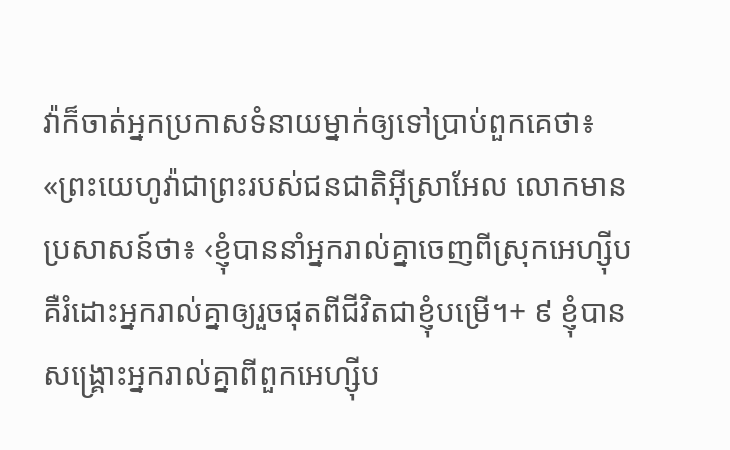វ៉ាក៏ចាត់អ្នកប្រកាសទំនាយម្នាក់ឲ្យទៅប្រាប់ពួកគេថា៖ «ព្រះយេហូវ៉ាជាព្រះរបស់ជនជាតិអ៊ីស្រាអែល លោកមានប្រសាសន៍ថា៖ ‹ខ្ញុំបាននាំអ្នករាល់គ្នាចេញពីស្រុកអេហ្ស៊ីប គឺរំដោះអ្នករាល់គ្នាឲ្យរួចផុតពីជីវិតជាខ្ញុំបម្រើ។+ ៩ ខ្ញុំបានសង្គ្រោះអ្នករាល់គ្នាពីពួកអេហ្ស៊ីប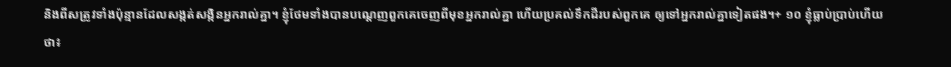និងពីសត្រូវទាំងប៉ុន្មានដែលសង្កត់សង្កិនអ្នករាល់គ្នា។ ខ្ញុំថែមទាំងបានបណ្ដេញពួកគេចេញពីមុខអ្នករាល់គ្នា ហើយប្រគល់ទឹកដីរបស់ពួកគេ ឲ្យទៅអ្នករាល់គ្នាទៀតផង។+ ១០ ខ្ញុំធ្លាប់ប្រាប់ហើយថា៖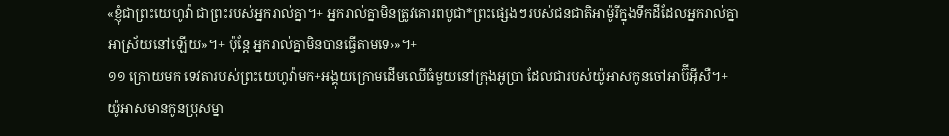«ខ្ញុំជាព្រះយេហូវ៉ា ជាព្រះរបស់អ្នករាល់គ្នា។+ អ្នករាល់គ្នាមិនត្រូវគោរពបូជា*ព្រះផ្សេងៗរបស់ជនជាតិអាម៉ូរីក្នុងទឹកដីដែលអ្នករាល់គ្នាអាស្រ័យនៅឡើយ»។+ ប៉ុន្តែ អ្នករាល់គ្នាមិនបានធ្វើតាមទេ›»។+
១១ ក្រោយមក ទេវតារបស់ព្រះយេហូវ៉ាមក+អង្គុយក្រោមដើមឈើធំមួយនៅក្រុងអូប្រា ដែលជារបស់យ៉ូអាសកូនចៅអាប៊ីអ៊ីសឺ។+ យ៉ូអាសមានកូនប្រុសម្នា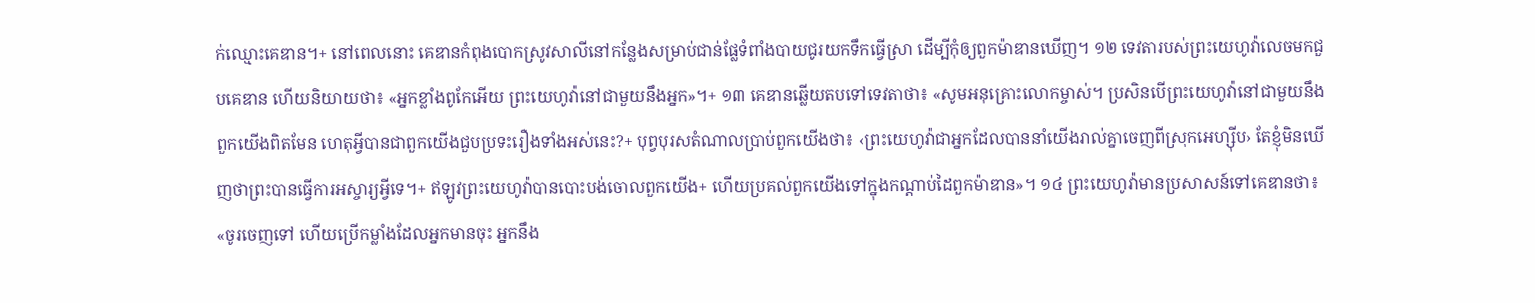ក់ឈ្មោះគេឌាន។+ នៅពេលនោះ គេឌានកំពុងបោកស្រូវសាលីនៅកន្លែងសម្រាប់ជាន់ផ្លែទំពាំងបាយជូរយកទឹកធ្វើស្រា ដើម្បីកុំឲ្យពួកម៉ាឌានឃើញ។ ១២ ទេវតារបស់ព្រះយេហូវ៉ាលេចមកជួបគេឌាន ហើយនិយាយថា៖ «អ្នកខ្លាំងពូកែអើយ ព្រះយេហូវ៉ានៅជាមួយនឹងអ្នក»។+ ១៣ គេឌានឆ្លើយតបទៅទេវតាថា៖ «សូមអនុគ្រោះលោកម្ចាស់។ ប្រសិនបើព្រះយេហូវ៉ានៅជាមួយនឹងពួកយើងពិតមែន ហេតុអ្វីបានជាពួកយើងជួបប្រទះរឿងទាំងអស់នេះ?+ បុព្វបុរសតំណាលប្រាប់ពួកយើងថា៖ ‹ព្រះយេហូវ៉ាជាអ្នកដែលបាននាំយើងរាល់គ្នាចេញពីស្រុកអេហ្ស៊ីប› តែខ្ញុំមិនឃើញថាព្រះបានធ្វើការអស្ចារ្យអ្វីទេ។+ ឥឡូវព្រះយេហូវ៉ាបានបោះបង់ចោលពួកយើង+ ហើយប្រគល់ពួកយើងទៅក្នុងកណ្ដាប់ដៃពួកម៉ាឌាន»។ ១៤ ព្រះយេហូវ៉ាមានប្រសាសន៍ទៅគេឌានថា៖ «ចូរចេញទៅ ហើយប្រើកម្លាំងដែលអ្នកមានចុះ អ្នកនឹង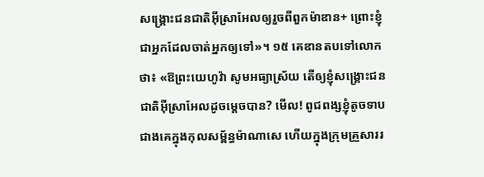សង្គ្រោះជនជាតិអ៊ីស្រាអែលឲ្យរួចពីពួកម៉ាឌាន+ ព្រោះខ្ញុំជាអ្នកដែលចាត់អ្នកឲ្យទៅ»។ ១៥ គេឌានតបទៅលោកថា៖ «ឱព្រះយេហូវ៉ា សូមអធ្យាស្រ័យ តើឲ្យខ្ញុំសង្គ្រោះជនជាតិអ៊ីស្រាអែលដូចម្ដេចបាន? មើល! ពូជពង្សខ្ញុំតូចទាបជាងគេក្នុងកុលសម្ព័ន្ធម៉ាណាសេ ហើយក្នុងក្រុមគ្រួសាររ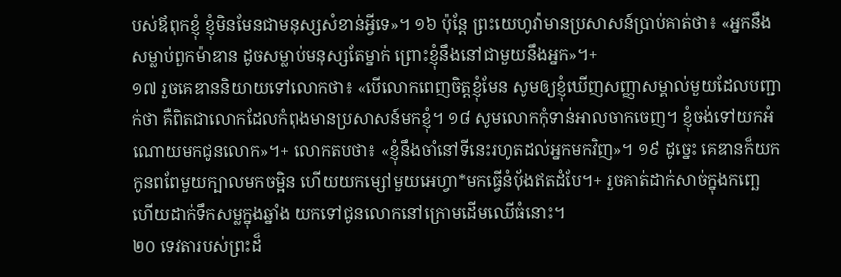បស់ឪពុកខ្ញុំ ខ្ញុំមិនមែនជាមនុស្សសំខាន់អ្វីទេ»។ ១៦ ប៉ុន្តែ ព្រះយេហូវ៉ាមានប្រសាសន៍ប្រាប់គាត់ថា៖ «អ្នកនឹងសម្លាប់ពួកម៉ាឌាន ដូចសម្លាប់មនុស្សតែម្នាក់ ព្រោះខ្ញុំនឹងនៅជាមួយនឹងអ្នក»។+
១៧ រួចគេឌាននិយាយទៅលោកថា៖ «បើលោកពេញចិត្តខ្ញុំមែន សូមឲ្យខ្ញុំឃើញសញ្ញាសម្គាល់មួយដែលបញ្ជាក់ថា គឺពិតជាលោកដែលកំពុងមានប្រសាសន៍មកខ្ញុំ។ ១៨ សូមលោកកុំទាន់អាលចាកចេញ។ ខ្ញុំចង់ទៅយកអំណោយមកជូនលោក»។+ លោកតបថា៖ «ខ្ញុំនឹងចាំនៅទីនេះរហូតដល់អ្នកមកវិញ»។ ១៩ ដូច្នេះ គេឌានក៏យកកូនពពែមួយក្បាលមកចម្អិន ហើយយកម្សៅមួយអេហ្វា*មកធ្វើនំប៉័ងឥតដំបែ។+ រួចគាត់ដាក់សាច់ក្នុងកញ្ឆេ ហើយដាក់ទឹកសម្លក្នុងឆ្នាំង យកទៅជូនលោកនៅក្រោមដើមឈើធំនោះ។
២០ ទេវតារបស់ព្រះដ៏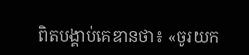ពិតបង្គាប់គេឌានថា៖ «ចូរយក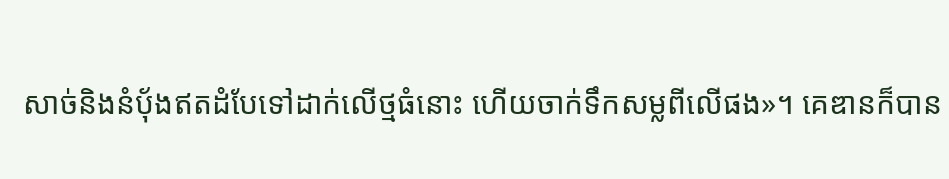សាច់និងនំប៉័ងឥតដំបែទៅដាក់លើថ្មធំនោះ ហើយចាក់ទឹកសម្លពីលើផង»។ គេឌានក៏បាន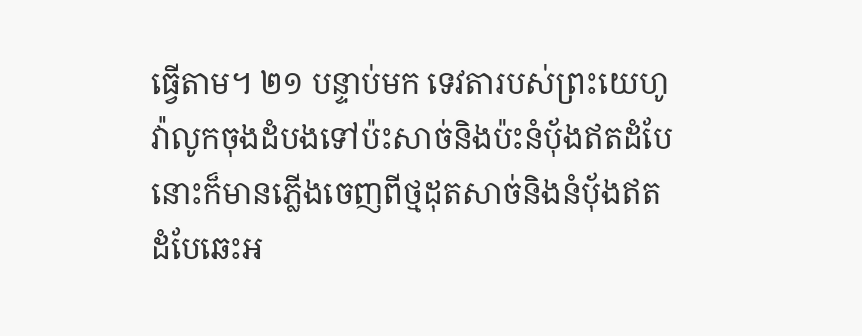ធ្វើតាម។ ២១ បន្ទាប់មក ទេវតារបស់ព្រះយេហូវ៉ាលូកចុងដំបងទៅប៉ះសាច់និងប៉ះនំប៉័ងឥតដំបែ នោះក៏មានភ្លើងចេញពីថ្មដុតសាច់និងនំប៉័ងឥតដំបែឆេះអ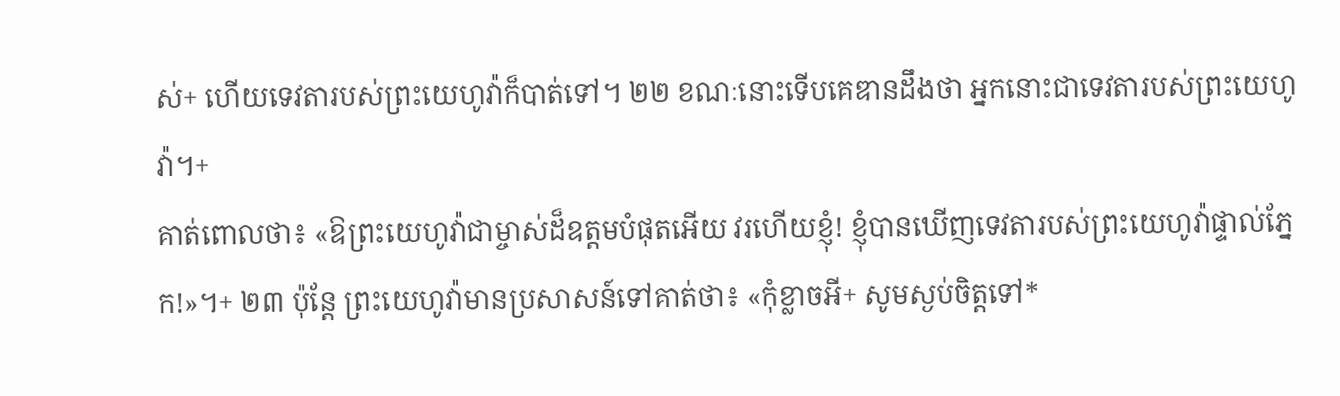ស់+ ហើយទេវតារបស់ព្រះយេហូវ៉ាក៏បាត់ទៅ។ ២២ ខណៈនោះទើបគេឌានដឹងថា អ្នកនោះជាទេវតារបស់ព្រះយេហូវ៉ា។+
គាត់ពោលថា៖ «ឱព្រះយេហូវ៉ាជាម្ចាស់ដ៏ឧត្ដមបំផុតអើយ វរហើយខ្ញុំ! ខ្ញុំបានឃើញទេវតារបស់ព្រះយេហូវ៉ាផ្ទាល់ភ្នែក!»។+ ២៣ ប៉ុន្តែ ព្រះយេហូវ៉ាមានប្រសាសន៍ទៅគាត់ថា៖ «កុំខ្លាចអី+ សូមស្ងប់ចិត្តទៅ*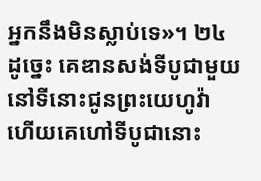អ្នកនឹងមិនស្លាប់ទេ»។ ២៤ ដូច្នេះ គេឌានសង់ទីបូជាមួយនៅទីនោះជូនព្រះយេហូវ៉ា ហើយគេហៅទីបូជានោះ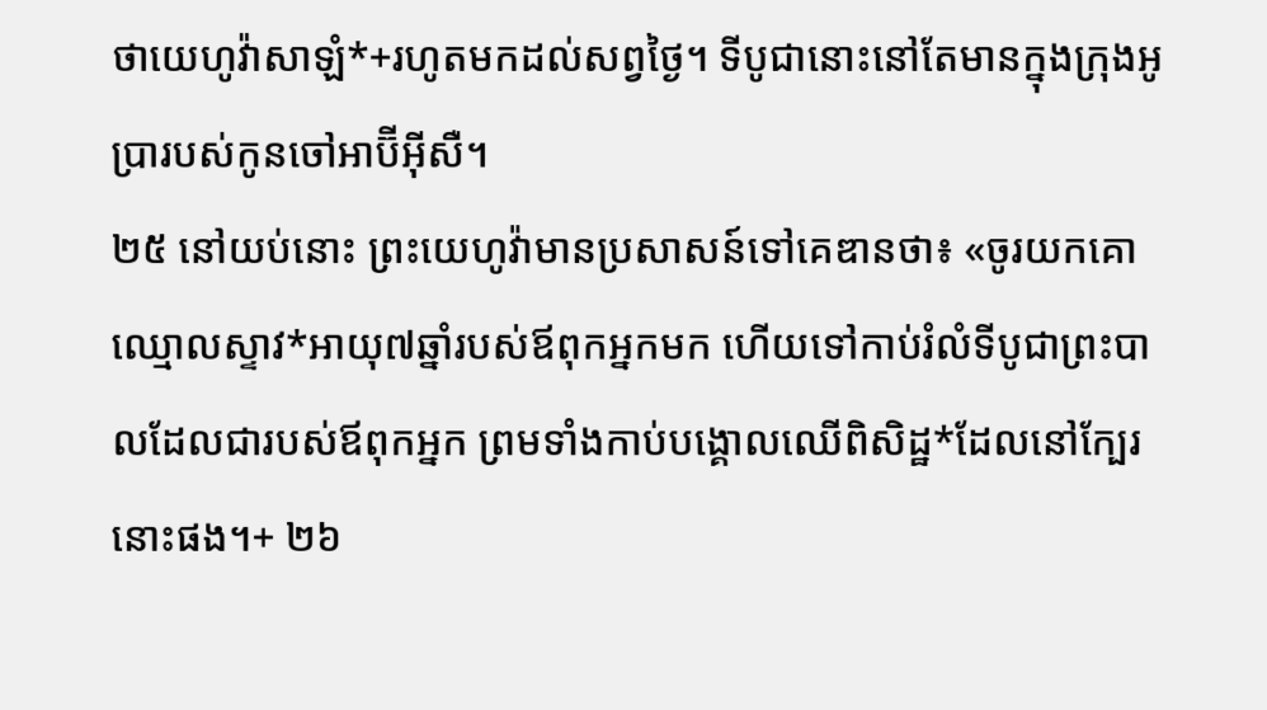ថាយេហូវ៉ាសាឡំ*+រហូតមកដល់សព្វថ្ងៃ។ ទីបូជានោះនៅតែមានក្នុងក្រុងអូប្រារបស់កូនចៅអាប៊ីអ៊ីសឺ។
២៥ នៅយប់នោះ ព្រះយេហូវ៉ាមានប្រសាសន៍ទៅគេឌានថា៖ «ចូរយកគោឈ្មោលស្ទាវ*អាយុ៧ឆ្នាំរបស់ឪពុកអ្នកមក ហើយទៅកាប់រំលំទីបូជាព្រះបាលដែលជារបស់ឪពុកអ្នក ព្រមទាំងកាប់បង្គោលឈើពិសិដ្ឋ*ដែលនៅក្បែរនោះផង។+ ២៦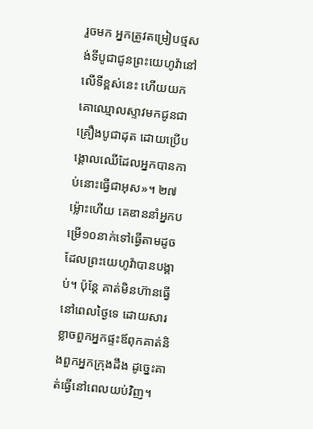រួចមក អ្នកត្រូវតម្រៀបថ្មសង់ទីបូជាជូនព្រះយេហូវ៉ានៅលើទីខ្ពស់នេះ ហើយយកគោឈ្មោលស្ទាវមកជូនជាគ្រឿងបូជាដុត ដោយប្រើបង្គោលឈើដែលអ្នកបានកាប់នោះធ្វើជាអុស»។ ២៧ ម្ល៉ោះហើយ គេឌាននាំអ្នកបម្រើ១០នាក់ទៅធ្វើតាមដូចដែលព្រះយេហូវ៉ាបានបង្គាប់។ ប៉ុន្តែ គាត់មិនហ៊ានធ្វើនៅពេលថ្ងៃទេ ដោយសារខ្លាចពួកអ្នកផ្ទះឪពុកគាត់និងពួកអ្នកក្រុងដឹង ដូច្នេះគាត់ធ្វើនៅពេលយប់វិញ។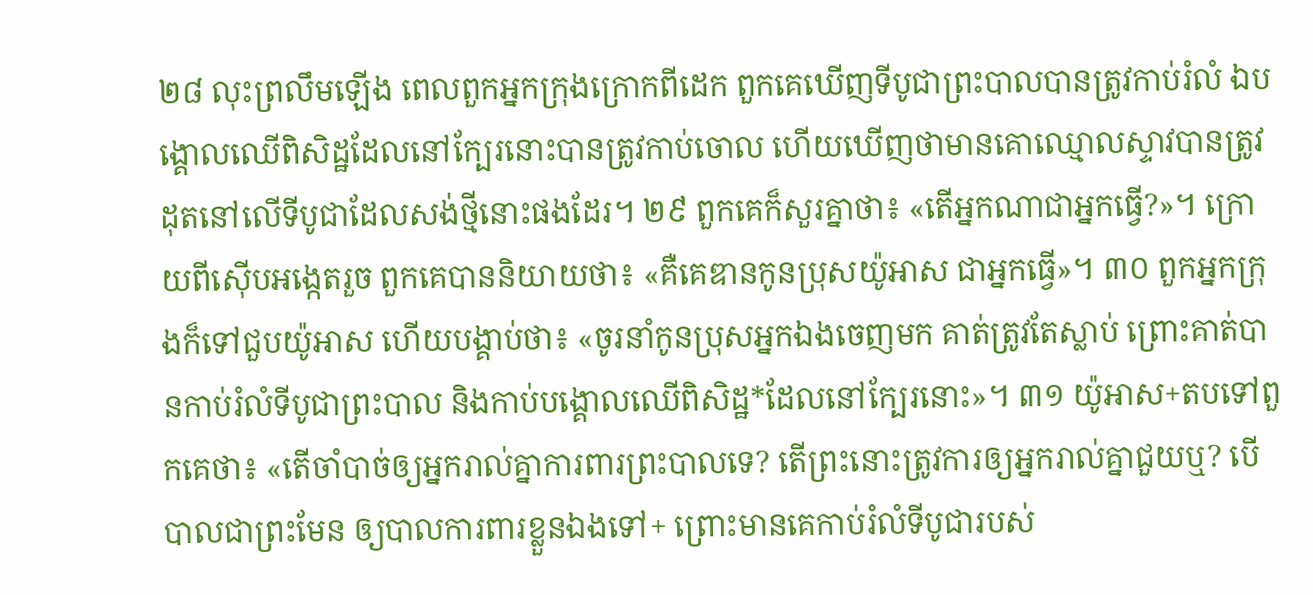២៨ លុះព្រលឹមឡើង ពេលពួកអ្នកក្រុងក្រោកពីដេក ពួកគេឃើញទីបូជាព្រះបាលបានត្រូវកាប់រំលំ ឯបង្គោលឈើពិសិដ្ឋដែលនៅក្បែរនោះបានត្រូវកាប់ចោល ហើយឃើញថាមានគោឈ្មោលស្ទាវបានត្រូវដុតនៅលើទីបូជាដែលសង់ថ្មីនោះផងដែរ។ ២៩ ពួកគេក៏សួរគ្នាថា៖ «តើអ្នកណាជាអ្នកធ្វើ?»។ ក្រោយពីស៊ើបអង្កេតរួច ពួកគេបាននិយាយថា៖ «គឺគេឌានកូនប្រុសយ៉ូអាស ជាអ្នកធ្វើ»។ ៣០ ពួកអ្នកក្រុងក៏ទៅជួបយ៉ូអាស ហើយបង្គាប់ថា៖ «ចូរនាំកូនប្រុសអ្នកឯងចេញមក គាត់ត្រូវតែស្លាប់ ព្រោះគាត់បានកាប់រំលំទីបូជាព្រះបាល និងកាប់បង្គោលឈើពិសិដ្ឋ*ដែលនៅក្បែរនោះ»។ ៣១ យ៉ូអាស+តបទៅពួកគេថា៖ «តើចាំបាច់ឲ្យអ្នករាល់គ្នាការពារព្រះបាលទេ? តើព្រះនោះត្រូវការឲ្យអ្នករាល់គ្នាជួយឬ? បើបាលជាព្រះមែន ឲ្យបាលការពារខ្លួនឯងទៅ+ ព្រោះមានគេកាប់រំលំទីបូជារបស់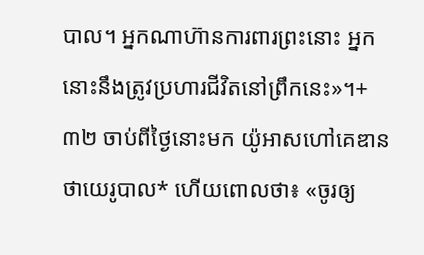បាល។ អ្នកណាហ៊ានការពារព្រះនោះ អ្នកនោះនឹងត្រូវប្រហារជីវិតនៅព្រឹកនេះ»។+ ៣២ ចាប់ពីថ្ងៃនោះមក យ៉ូអាសហៅគេឌានថាយេរូបាល* ហើយពោលថា៖ «ចូរឲ្យ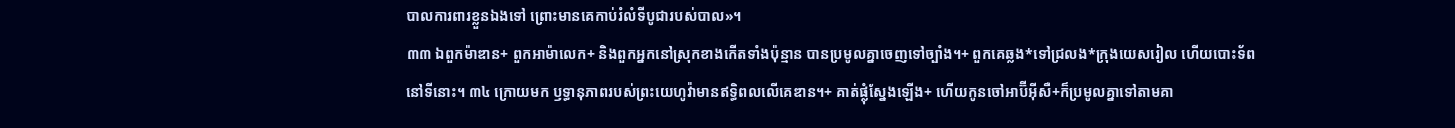បាលការពារខ្លួនឯងទៅ ព្រោះមានគេកាប់រំលំទីបូជារបស់បាល»។
៣៣ ឯពួកម៉ាឌាន+ ពួកអាម៉ាលេក+ និងពួកអ្នកនៅស្រុកខាងកើតទាំងប៉ុន្មាន បានប្រមូលគ្នាចេញទៅច្បាំង។+ ពួកគេឆ្លង*ទៅជ្រលង*ក្រុងយេសរៀល ហើយបោះទ័ពនៅទីនោះ។ ៣៤ ក្រោយមក ឫទ្ធានុភាពរបស់ព្រះយេហូវ៉ាមានឥទ្ធិពលលើគេឌាន។+ គាត់ផ្លុំស្នែងឡើង+ ហើយកូនចៅអាប៊ីអ៊ីសឺ+ក៏ប្រមូលគ្នាទៅតាមគា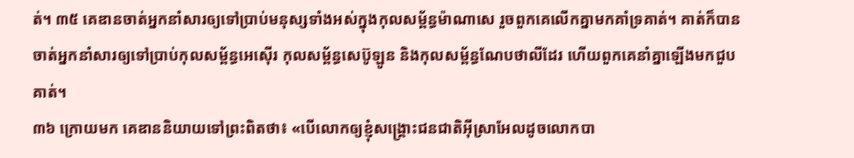ត់។ ៣៥ គេឌានចាត់អ្នកនាំសារឲ្យទៅប្រាប់មនុស្សទាំងអស់ក្នុងកុលសម្ព័ន្ធម៉ាណាសេ រួចពួកគេលើកគ្នាមកគាំទ្រគាត់។ គាត់ក៏បានចាត់អ្នកនាំសារឲ្យទៅប្រាប់កុលសម្ព័ន្ធអេស៊ើរ កុលសម្ព័ន្ធសេប៊ូឡូន និងកុលសម្ព័ន្ធណែបថាលីដែរ ហើយពួកគេនាំគ្នាឡើងមកជួបគាត់។
៣៦ ក្រោយមក គេឌាននិយាយទៅព្រះពិតថា៖ «បើលោកឲ្យខ្ញុំសង្គ្រោះជនជាតិអ៊ីស្រាអែលដូចលោកបា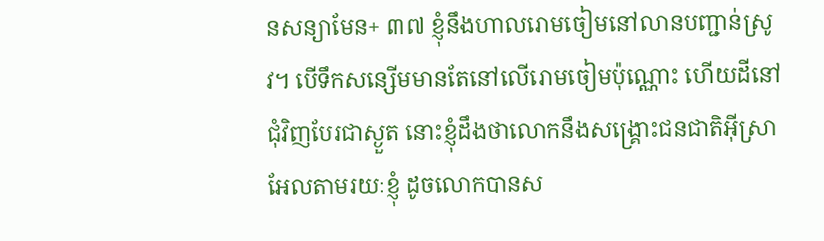នសន្យាមែន+ ៣៧ ខ្ញុំនឹងហាលរោមចៀមនៅលានបញ្ជាន់ស្រូវ។ បើទឹកសន្សើមមានតែនៅលើរោមចៀមប៉ុណ្ណោះ ហើយដីនៅជុំវិញបែរជាស្ងួត នោះខ្ញុំដឹងថាលោកនឹងសង្គ្រោះជនជាតិអ៊ីស្រាអែលតាមរយៈខ្ញុំ ដូចលោកបានស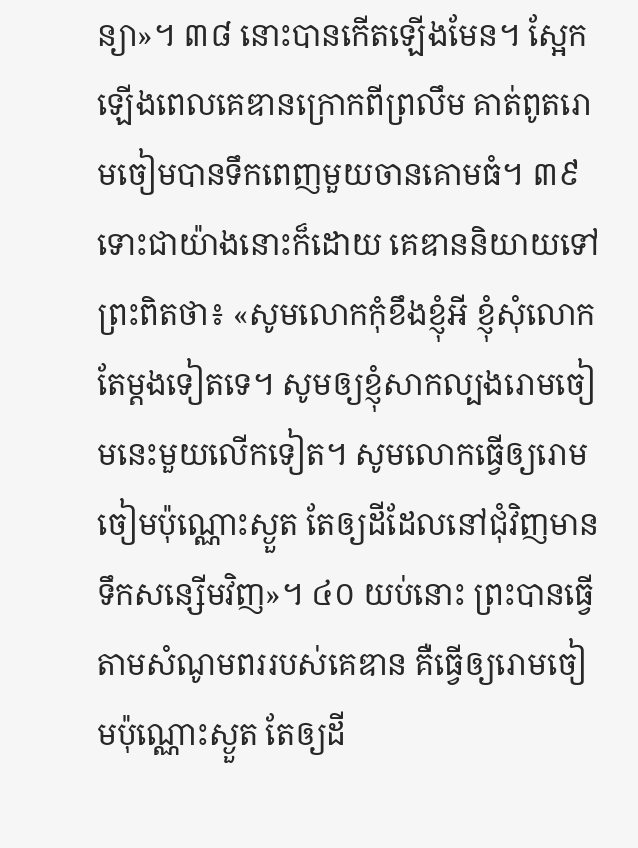ន្យា»។ ៣៨ នោះបានកើតឡើងមែន។ ស្អែកឡើងពេលគេឌានក្រោកពីព្រលឹម គាត់ពូតរោមចៀមបានទឹកពេញមួយចានគោមធំ។ ៣៩ ទោះជាយ៉ាងនោះក៏ដោយ គេឌាននិយាយទៅព្រះពិតថា៖ «សូមលោកកុំខឹងខ្ញុំអី ខ្ញុំសុំលោកតែម្ដងទៀតទេ។ សូមឲ្យខ្ញុំសាកល្បងរោមចៀមនេះមួយលើកទៀត។ សូមលោកធ្វើឲ្យរោមចៀមប៉ុណ្ណោះស្ងួត តែឲ្យដីដែលនៅជុំវិញមានទឹកសន្សើមវិញ»។ ៤០ យប់នោះ ព្រះបានធ្វើតាមសំណូមពររបស់គេឌាន គឺធ្វើឲ្យរោមចៀមប៉ុណ្ណោះស្ងួត តែឲ្យដី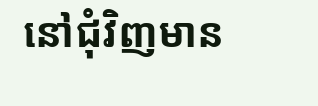នៅជុំវិញមាន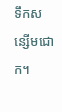ទឹកសន្សើមជោក។